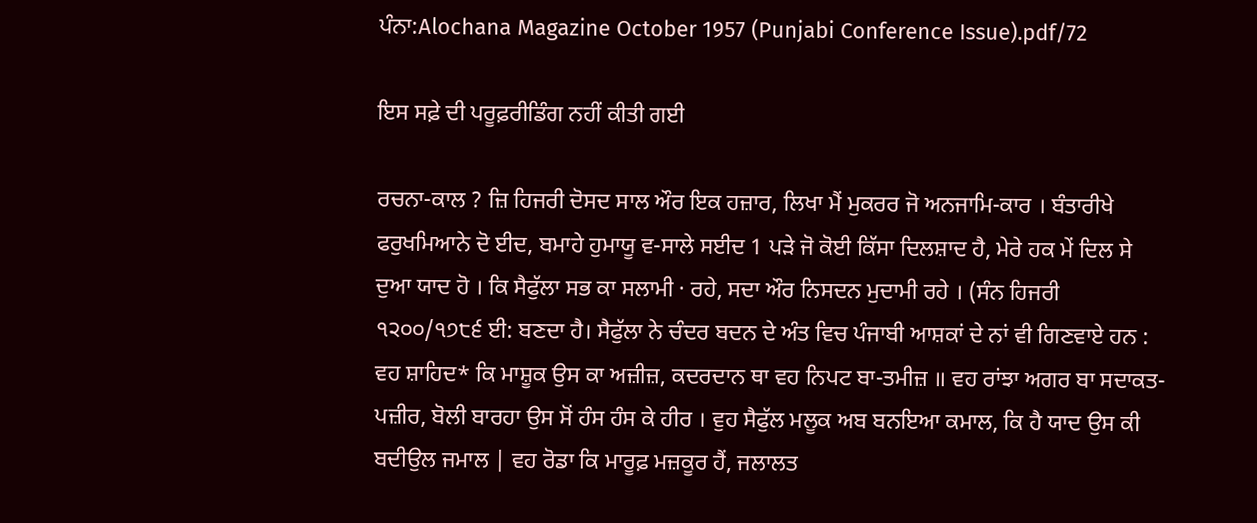ਪੰਨਾ:Alochana Magazine October 1957 (Punjabi Conference Issue).pdf/72

ਇਸ ਸਫ਼ੇ ਦੀ ਪਰੂਫ਼ਰੀਡਿੰਗ ਨਹੀਂ ਕੀਤੀ ਗਈ

ਰਚਨਾ-ਕਾਲ ? ਜ਼ਿ ਹਿਜਰੀ ਦੋਸਦ ਸਾਲ ਔਰ ਇਕ ਹਜ਼ਾਰ, ਲਿਖਾ ਮੈਂ ਮੁਕਰਰ ਜੋ ਅਨਜਾਮਿ-ਕਾਰ । ਬੰਤਾਰੀਖੇ ਫਰੁਖਮਿਆਨੇ ਦੋ ਈਦ, ਬਮਾਹੇ ਹੁਮਾਯੂ ਵ-ਸਾਲੇ ਸਈਦ 1 ਪੜੇ ਜੋ ਕੋਈ ਕਿੱਸਾ ਦਿਲਸ਼ਾਦ ਹੈ, ਮੇਰੇ ਹਕ ਮੇਂ ਦਿਲ ਸੇ ਦੁਆ ਯਾਦ ਹੋ । ਕਿ ਸੈਫੁੱਲਾ ਸਭ ਕਾ ਸਲਾਮੀ · ਰਹੇ, ਸਦਾ ਔਰ ਨਿਸਦਨ ਮੁਦਾਮੀ ਰਹੇ । (ਸੰਨ ਹਿਜਰੀ ੧੨੦੦/੧੭੮੬ ਈ: ਬਣਦਾ ਹੈ। ਸੈਫੁੱਲਾ ਨੇ ਚੰਦਰ ਬਦਨ ਦੇ ਅੰਤ ਵਿਚ ਪੰਜਾਬੀ ਆਸ਼ਕਾਂ ਦੇ ਨਾਂ ਵੀ ਗਿਣਵਾਏ ਹਨ : ਵਹ ਸ਼ਾਹਿਦ* ਕਿ ਮਾਸ਼ੂਕ ਉਸ ਕਾ ਅਜ਼ੀਜ਼, ਕਦਰਦਾਨ ਥਾ ਵਹ ਨਿਪਟ ਬਾ-ਤਮੀਜ਼ ॥ ਵਹ ਰਾਂਝਾ ਅਗਰ ਬਾ ਸਦਾਕਤ-ਪਜ਼ੀਰ, ਬੋਲੀ ਬਾਰਹਾ ਉਸ ਸੋਂ ਹੰਸ ਹੰਸ ਕੇ ਹੀਰ । ਵੁਹ ਸੈਫੁੱਲ ਮਲੂਕ ਅਬ ਬਨਇਆ ਕਮਾਲ, ਕਿ ਹੈ ਯਾਦ ਉਸ ਕੀ ਬਦੀਉਲ ਜਮਾਲ | ਵਹ ਰੋਡਾ ਕਿ ਮਾਰੂਫ਼ ਮਜ਼ਕੂਰ ਹੈਂ, ਜਲਾਲਤ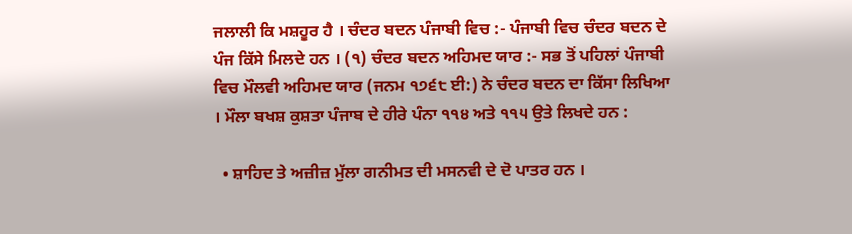ਜਲਾਲੀ ਕਿ ਮਸ਼ਹੂਰ ਹੈ । ਚੰਦਰ ਬਦਨ ਪੰਜਾਬੀ ਵਿਚ :- ਪੰਜਾਬੀ ਵਿਚ ਚੰਦਰ ਬਦਨ ਦੇ ਪੰਜ ਕਿੱਸੇ ਮਿਲਦੇ ਹਨ । (੧) ਚੰਦਰ ਬਦਨ ਅਹਿਮਦ ਯਾਰ :- ਸਭ ਤੋਂ ਪਹਿਲਾਂ ਪੰਜਾਬੀ ਵਿਚ ਮੌਲਵੀ ਅਹਿਮਦ ਯਾਰ (ਜਨਮ ੧੭੬੮ ਈ:) ਨੇ ਚੰਦਰ ਬਦਨ ਦਾ ਕਿੱਸਾ ਲਿਖਿਆ । ਮੌਲਾ ਬਖਸ਼ ਕੁਸ਼ਤਾ ਪੰਜਾਬ ਦੇ ਹੀਰੇ ਪੰਨਾ ੧੧੪ ਅਤੇ ੧੧੫ ਉਤੇ ਲਿਖਦੇ ਹਨ :

  • ਸ਼ਾਹਿਦ ਤੇ ਅਜ਼ੀਜ਼ ਮੁੱਲਾ ਗਨੀਮਤ ਦੀ ਮਸਨਵੀ ਦੇ ਦੋ ਪਾਤਰ ਹਨ ।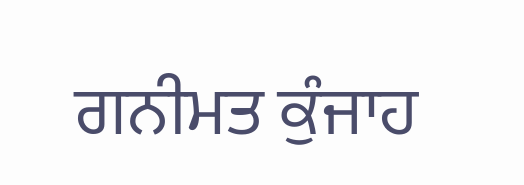ਗਨੀਮਤ ਕੁੰਜਾਹ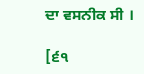ਦਾ ਵਸਨੀਕ ਸੀ ।

[੬੧